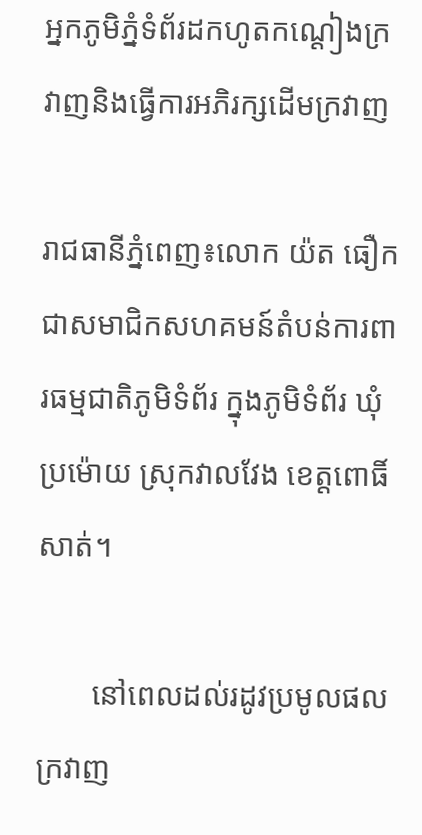អ្នកភូមិភ្នំទំព័រដកហូតកណ្តៀងក្រវាញនិងធ្វើការអភិរក្សដើមក្រវាញ

រាជធានីភ្នំពេញ៖លោក យ៉ត ធឿក ជាសមាជិកសហគមន៍តំបន់ការពារធម្មជាតិភូមិទំព័រ ក្នុងភូមិទំព័រ ឃុំប្រម៉ោយ ស្រុកវាលវែង ខេត្តពោធិ៍សាត់។

       នៅពេលដល់រដូវប្រមូលផលក្រវាញ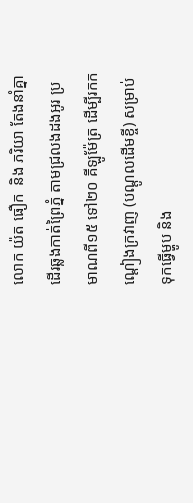លោក យ៉ត ធឿក  និង ភរិយា តែងនាំគ្នាដើរឆ្លងកាត់ព្រៃភ្នំ តាមជ្រលងដងអូរ ប្រមាណពី១៥ ទៅ២០ គីឡូម៉ែត្រ ដើម្បីរកកណ្តៀងក្រវាញ (បណ្តូលដើមខ្ចី) សម្រាប់ទុកធ្វើម្ហូប និង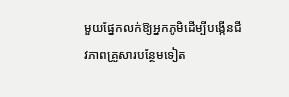មួយផ្នែកលក់ឱ្យអ្នកភូមិដើម្បីបង្កើនជីវភាពគ្រួសារបន្ថែមទៀត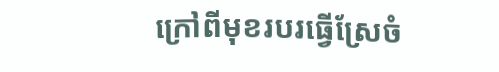ក្រៅពីមុខរបរធ្វើស្រែចំ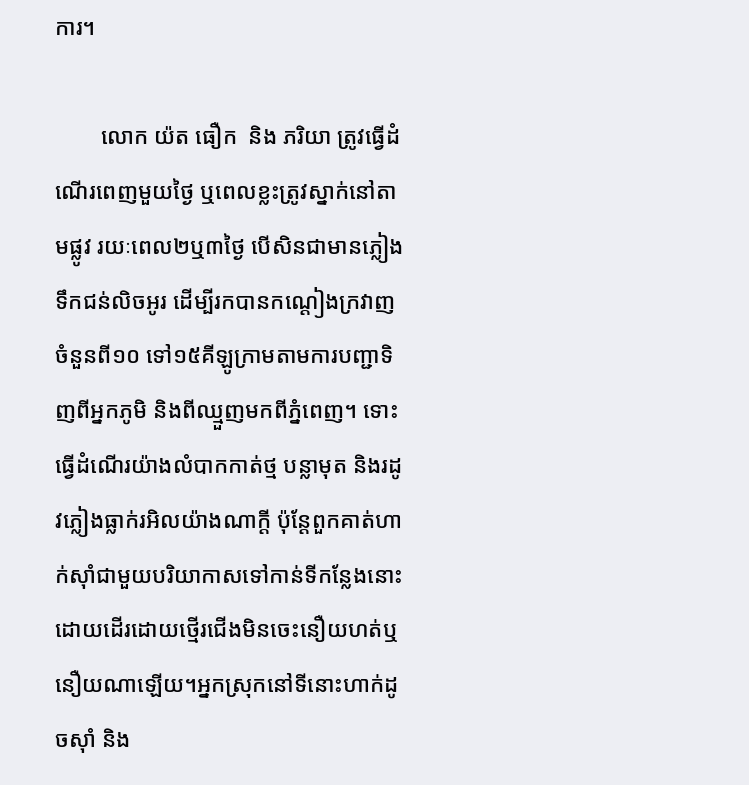ការ។

        លោក យ៉ត ធឿក  និង ភរិយា ត្រូវធ្វើដំណើរពេញមួយថ្ងៃ ឬពេលខ្លះត្រូវស្នាក់នៅតាមផ្លូវ រយៈពេល២ឬ៣ថ្ងៃ បើសិនជាមានភ្លៀង ទឹកជន់លិចអូរ ដើម្បីរកបានកណ្តៀងក្រវាញចំនួនពី១០ ទៅ១៥គីឡូក្រាមតាមការបញ្ជាទិញពីអ្នកភូមិ និងពីឈ្មួញមកពីភ្នំពេញ។ ទោះធ្វើដំណើរយ៉ាងលំបាកកាត់ថ្ម បន្លាមុត និងរដូវភ្លៀងធ្លាក់រអិលយ៉ាងណាក្តី ប៉ុន្តែពួកគាត់ហាក់ស៊ាំជាមួយបរិយាកាសទៅកាន់ទីកន្លែងនោះដោយដើរដោយថ្មើរជើងមិនចេះនឿយហត់ឬនឿយណាឡើយ។អ្នកស្រុកនៅទីនោះហាក់ដូចស៊ាំ និង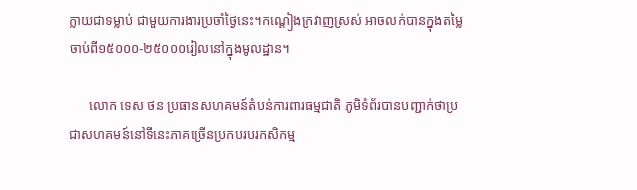ក្លាយជាទម្លាប់ ជាមួយការងារប្រចាំថ្ងៃនេះ។កណ្តៀងក្រវាញស្រស់ អាចលក់បានក្នុងតម្លៃចាប់ពី១៥០០០-២៥០០០រៀលនៅក្នុងមូលដ្ឋាន។

      លោក ទេស ថន ប្រធានសហគមន៍តំបន់ការពារធម្មជាតិ ភូមិទំព័របានបញ្ជាក់ថាប្រជាសហគមន៍នៅទីនេះភាគច្រើនប្រកបរបរកសិកម្ម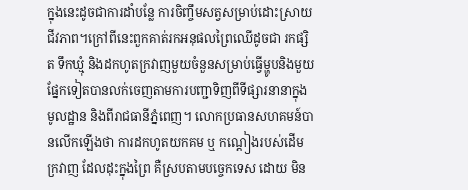ក្នុងនេះដូចជាការដាំបន្លែ ការចិញ្ចឹមសត្វសម្រាប់ដោះស្រាយជីវភាព។ក្រៅពីនេះពួកគាត់រកអនុផលព្រៃឈើដូចជា រកផ្សិត ទឹកឃ្មុំ និងដកហូតក្រវាញមួយចំនួនសម្រាប់ធ្វើម្ហូបនិងមួយផ្នែកទៀតបានលក់ចេញតាមការបញ្ជាទិញពីទីផ្សារនានាក្នុងមូលដ្ឋាន និងពីរាជធានីភ្នំពេញ។ លោកប្រធានសហគមន៍បានលើកឡើងថា ការដកហូតយកគម ឬ កណ្តៀងរបស់ដើមក្រវាញ ដែលដុះក្នុងព្រៃ គឺស្របតាមបច្ចេកទេស ដោយ មិន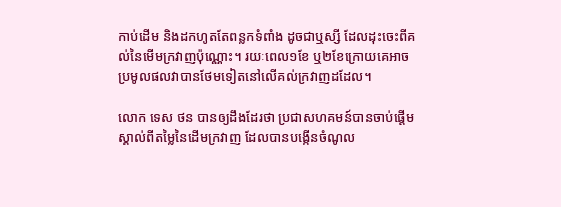កាប់ដើម និងដកហូតតែពន្លកទំពាំង ដូចជាឬស្សី ដែលដុះចេះពីគល់នៃមើមក្រវាញប៉ុណ្ណោះ។ រយៈពេល១ខែ ឬ២ខែក្រោយគេអាចប្រមូលផលវាបានថែមទៀតនៅលើគល់ក្រវាញដដែល។

លោក ទេស ថន បានឲ្យដឹងដែរថា ប្រជាសហគមន៍បានចាប់ផ្តើមស្គាល់ពីតម្លៃនៃដើមក្រវាញ ដែលបានបង្កើនចំណូល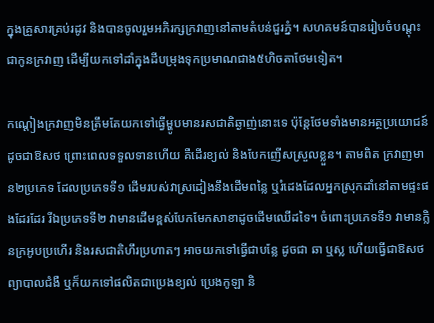ក្នុងគ្រួសារគ្រប់រដូវ និងបានចូលរួមអភិរក្សក្រវាញនៅតាមតំបន់ជួរភ្នំ។ សហគមន៍បានរៀបចំបណ្តុះជាកូនក្រវាញ ដើម្បីយកទៅដាំក្នុងដីបម្រុងទុកប្រមាណជាង៥ហិចតាថែមទៀត។

កណ្តៀងក្រវាញមិនត្រឹមតែយកទៅធ្វើម្ហូបមានរសជាតិឆ្ងាញ់នោះទេ ប៉ុន្តែថែមទាំងមានអត្ថប្រយោជន៍ដូចជាឱសថ ព្រោះពេលទទួលទានហើយ គឺដើរខ្យល់ និងបែកញើសស្រួលខ្លួន។ តាមពិត ក្រវាញមាន២ប្រភេទ ដែលប្រភេទទី១ ដើមរបស់វាស្រដៀងនឹងដើមពន្លៃ ឬរំដេងដែលអ្នកស្រុកដាំនៅតាមផ្ទះផងដែរដែរ រីឯប្រភេទទី២ វាមានដើមខ្ពស់បែកមែកសាខាដូចដើមឈើដទៃ។ ចំពោះប្រភេទទី១ វាមានក្លិនក្រអូបប្រហើរ និងរសជាតិហឹរប្រហាតៗ អាចយកទៅធ្វើជាបន្លែ ដូចជា ឆា ឬស្ល ហើយធ្វើជាឱសថព្យាបាលជំងឺ ឬក៏យកទៅផលិតជាប្រេងខ្យល់ ប្រេងកូឡា និ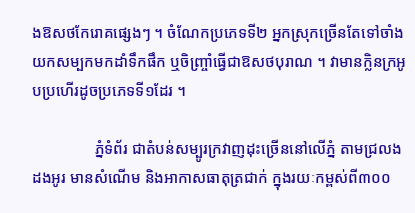ងឱសថកែរោគផ្សេងៗ ។ ចំណែកប្រភេទទី២ អ្នកស្រុកច្រើនតែទៅចាំងយកសម្បកមកដាំទឹកផឹក ឬចិញ្ច្រាំធ្វើជាឱសថបុរាណ ។ វាមានក្លិនក្រអូបប្រហើរដូចប្រភេទទី១ដែរ ។

                ភ្នំទំព័រ ជាតំបន់សម្បូរក្រវាញដុះច្រើននៅលើភ្នំ តាមជ្រលងដងអូរ មានសំណើម និងអាកាសធាតុត្រជាក់ ក្នុងរយៈកម្ពស់ពី៣០០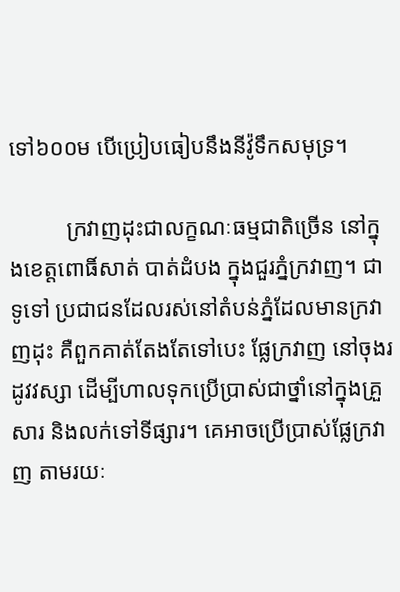ទៅ៦០០ម បើប្រៀបធៀបនឹងនីវ៉ូទឹកសមុទ្រ។

          ក្រវាញដុះជាលក្ខណៈធម្មជាតិច្រើន នៅក្នុងខេត្តពោធិ៍សាត់ បាត់ដំបង ក្នុងជួរភ្នំក្រវាញ។ ជាទូទៅ ប្រជាជនដែលរស់នៅតំបន់ភ្នំដែលមានក្រវាញដុះ គឺពួកគាត់តែងតែទៅបេះ ផ្លែក្រវាញ នៅចុងរដូវវស្សា ដើម្បីហាលទុកប្រើប្រាស់ជាថ្នាំនៅក្នុងគ្រួសារ និងលក់ទៅទីផ្សារ។ គេអាចប្រើប្រាស់ផ្លែក្រវាញ តាមរយៈ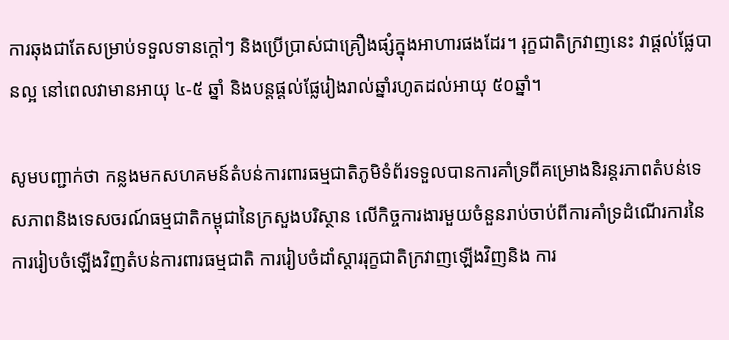ការឆុងជាតែសម្រាប់ទទួលទានក្តៅៗ និងប្រើប្រាស់ជាគ្រឿងផ្សំក្នុងអាហារផងដែរ។ រុក្ខជាតិក្រវាញនេះ វាផ្តល់ផ្លែបានល្អ នៅពេលវាមានអាយុ ៤-៥ ឆ្នាំ និងបន្តផ្តល់ផ្លែរៀងរាល់ឆ្នាំរហូតដល់អាយុ ៥០ឆ្នាំ។

សូមបញ្ជាក់ថា កន្លងមកសហគមន៍តំបន់ការពារធម្មជាតិភូមិទំព័រទទួលបានការគាំទ្រពីគម្រោងនិរន្តរភាពតំបន់ទេសភាពនិងទេសចរណ៍ធម្មជាតិកម្ពុជានៃក្រសួងបរិស្ថាន លើកិច្ចការងារមួយចំនួនរាប់ចាប់ពីការគាំទ្រដំណើរការនៃការរៀបចំឡើងវិញតំបន់ការពារធម្មជាតិ ការរៀបចំដាំស្តាររុក្ខជាតិក្រវាញឡើងវិញនិង ការ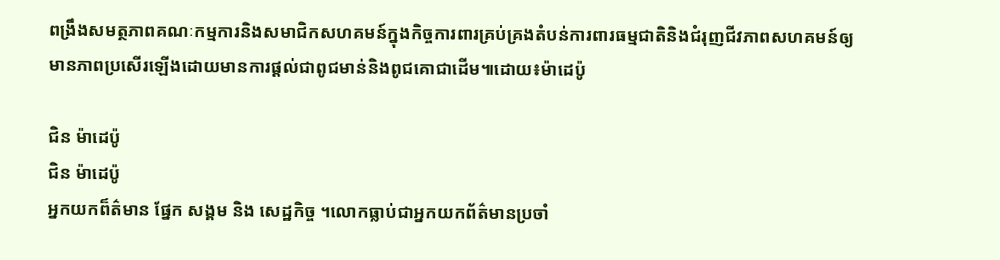ពង្រឹងសមត្ថភាពគណៈកម្មការនិងសមាជិកសហគមន៍ក្នុងកិច្ចការពារគ្រប់គ្រងតំបន់ការពារធម្មជាតិនិងជំរុញជីវភាពសហគមន៍ឲ្យមានភាពប្រសើរឡើងដោយមានការផ្តល់ជាពូជមាន់និងពូជគោជាដើម៕ដោយ៖ម៉ាដេប៉ូ

ជិន ម៉ាដេប៉ូ
ជិន ម៉ាដេប៉ូ
អ្នកយកព៏ត៌មាន ផ្នែក សង្គម និង សេដ្ឋកិច្ច ។លោកធ្លាប់ជាអ្នកយកព័ត៌មានប្រចាំ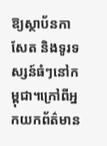ឱ្យស្ថាប័នកាសែត និងទូរទស្សន៍ធំៗនៅកម្ពុជា។ក្រៅពីអ្នកយកព័ត៌មាន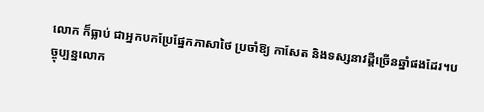លោក ក៏ធ្លាប់ ជាអ្នកបកប្រែផ្នែកភាសាថៃ ប្រចាំឱ្យ កាសែត និងទស្សនាវដ្តីច្រើនឆ្នាំផងដែរ។បច្ចុប្បន្នលោក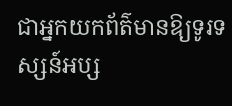ជាអ្នកយកព័ត៌មានឱ្យទូរទស្សន៍អប្ស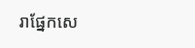រាផ្នែកសេ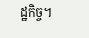ដ្ឋកិច្ច។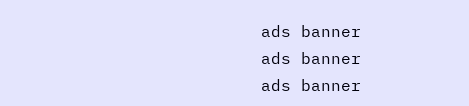ads banner
ads banner
ads banner